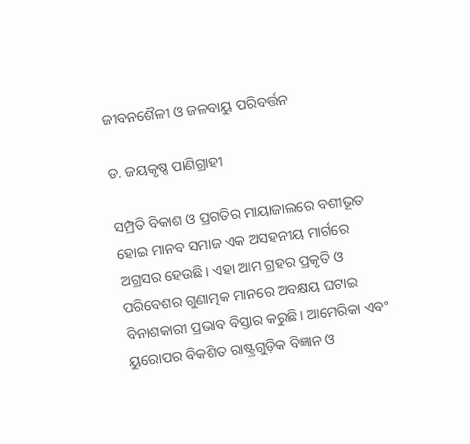ଜୀବନଶୈଳୀ ଓ ଜଳବାୟୁ ପରିବର୍ତ୍ତନ

ଡ. ଜୟକୃଷ୍ଣ ପାଣିଗ୍ରାହୀ

ସମ୍ପ୍ରତି ବିକାଶ ଓ ପ୍ରଗତିର ମାୟାଜାଲରେ ବଶୀଭୂତ ହୋଇ ମାନବ ସମାଜ ଏକ ଅସହନୀୟ ମାର୍ଗରେ ଅଗ୍ରସର ହେଉଛି। ଏହା ଆମ ଗ୍ରହର ପ୍ରକୃତି ଓ ପରିବେଶର ଗୁଣାତ୍ମକ ମାନରେ ଅବକ୍ଷୟ ଘଟାଇ ବିନାଶକାରୀ ପ୍ରଭାବ ବିସ୍ତାର କରୁଛି। ଆମେରିକା ଏବଂ ୟୁରୋପର ବିକଶିତ ରାଷ୍ଟ୍ରଗୁଡ଼ିକ ବିଜ୍ଞାନ ଓ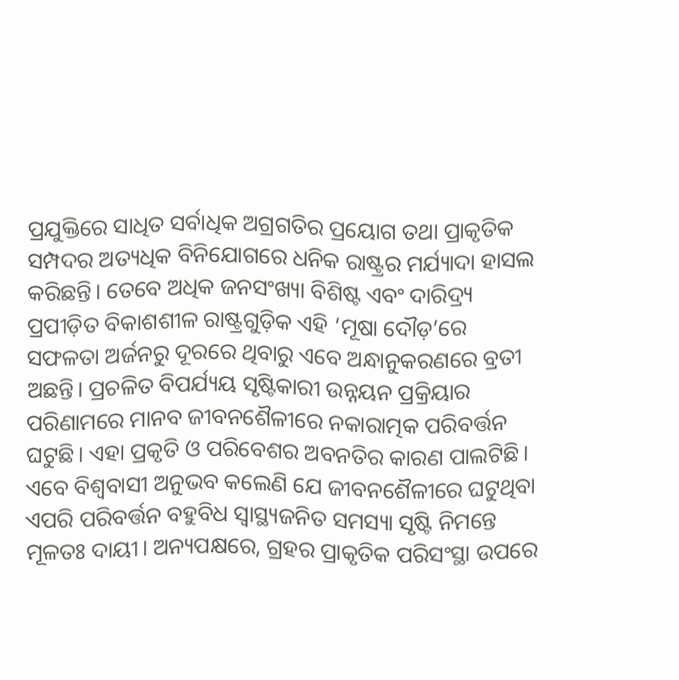ପ୍ରଯୁକ୍ତିରେ ସାଧିତ ସର୍ବାଧିକ ଅଗ୍ରଗତିର ପ୍ରୟୋଗ ତଥା ପ୍ରାକୃତିକ ସମ୍ପଦର ଅତ୍ୟଧିକ ବିନିଯୋଗରେ ଧନିକ ରାଷ୍ଟ୍ରର ମର୍ଯ୍ୟାଦା ହାସଲ କରିଛନ୍ତି। ତେବେ ଅଧିକ ଜନସଂଖ୍ୟା ବିଶିଷ୍ଟ ଏବଂ ଦାରିଦ୍ର୍ୟ ପ୍ରପୀଡ଼ିତ ବିକାଶଶୀଳ ରାଷ୍ଟ୍ରଗୁଡ଼ିକ ଏହି ‘ମୂଷା ଦୌଡ଼’ରେ ସଫଳତା ଅର୍ଜନରୁ ଦୂରରେ ଥିବାରୁ ଏବେ ଅନ୍ଧାନୁକରଣରେ ବ୍ରତୀ ଅଛନ୍ତି। ପ୍ରଚଳିତ ବିପର୍ଯ୍ୟୟ ସୃଷ୍ଟିକାରୀ ଉନ୍ନୟନ ପ୍ରକ୍ରିୟାର ପରିଣାମରେ ମାନବ ଜୀବନଶୈଳୀରେ ନକାରାତ୍ମକ ପରିବର୍ତ୍ତନ ଘଟୁଛି। ଏହା ପ୍ରକୃତି ଓ ପରିବେଶର ଅବନତିର କାରଣ ପାଲଟିଛି। ଏବେ ବିଶ୍ୱବାସୀ ଅନୁଭବ କଲେଣି ଯେ ଜୀବନଶୈଳୀରେ ଘଟୁଥିବା ଏପରି ପରିବର୍ତ୍ତନ ବହୁବିଧ ସ୍ବାସ୍ଥ୍ୟଜନିତ ସମସ୍ୟା ସୃଷ୍ଟି ନିମନ୍ତେ ମୂଳତଃ ଦାୟୀ। ଅନ୍ୟପକ୍ଷରେ, ଗ୍ରହର ପ୍ରାକୃତିକ ପରିସଂସ୍ଥା ଉପରେ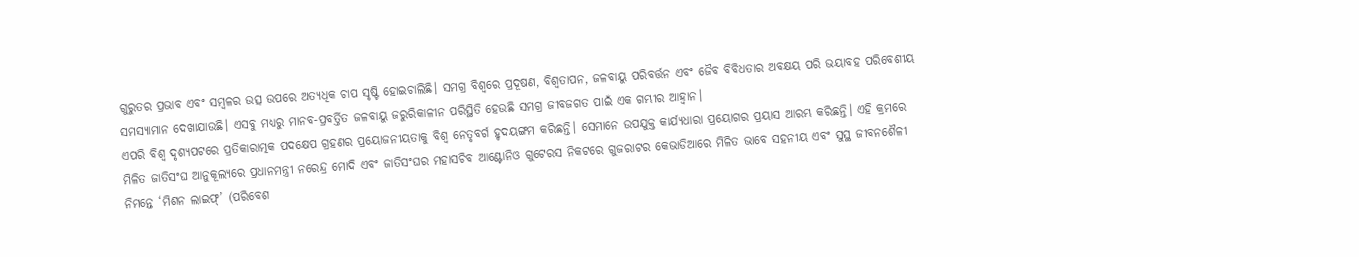ଗୁରୁତର ପ୍ରଭାବ ଏବଂ ସମ୍ବଳର ଉତ୍ସ ଉପରେ ଅତ୍ୟଧିକ ଚାପ ସୃଷ୍ଟି ହୋଇଚାଲିଛି। ସମଗ୍ର ବିଶ୍ୱରେ ପ୍ରଦୂଷଣ, ବିଶ୍ୱତାପନ, ଜଳବାୟୁ ପରିବର୍ତ୍ତନ ଏବଂ ଜୈବ ବିବିଧତାର ଅବକ୍ଷୟ ପରି ଭୟାବହ ପରିବେଶୀୟ ସମସ୍ୟାମାନ ଦେଖାଯାଉଛି। ଏସବୁ ମଧ୍ୟରୁ ମାନବ-ପ୍ରବର୍ତ୍ତିତ ଜଳବାୟୁ ଜରୁରିକାଳୀନ ପରିସ୍ଥିତି ହେଉଛି ସମଗ୍ର ଜୀବଜଗତ ପାଇଁ ଏକ ଗମ୍ଭୀର ଆହ୍ବାନ।
ଏପରି ବିଶ୍ୱ ଦୃଶ୍ୟପଟରେ ପ୍ରତିକାରାତ୍ମକ ପଦକ୍ଷେପ ଗ୍ରହଣର ପ୍ରୟୋଜନୀୟତାକୁ ବିଶ୍ୱ ନେତୃବର୍ଗ ହୃଦୟଙ୍ଗମ କରିଛନ୍ତି। ସେମାନେ ଉପଯୁକ୍ତ କାର୍ଯ୍ୟଧାରା ପ୍ରୟୋଗର ପ୍ରୟାସ ଆରମ୍ଭ କରିଛନ୍ତି। ଏହି କ୍ରମରେ ମିଳିତ ଜାତିସଂଘ ଆନୁକୂଲ୍ୟରେ ପ୍ରଧାନମନ୍ତ୍ରୀ ନରେନ୍ଦ୍ର ମୋଦି ଏବଂ ଜାତିସଂଘର ମହାସଚିବ ଆଣ୍ଟୋନିଓ ଗୁଟେରସ ନିକଟରେ ଗୁଜରାଟର କେଭାଡିଆରେ ମିଳିତ ଭାବେ ସହନୀୟ ଏବଂ ସୁସ୍ଥ ଜୀବନଶୈଳୀ ନିମନ୍ତେ ‘ମିଶନ ଲାଇଫ୍‌’ (ପରିବେଶ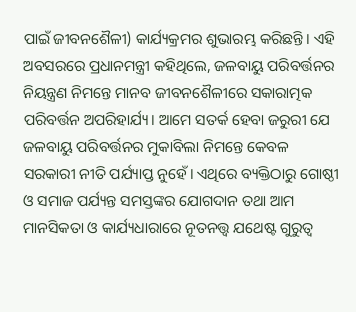ପାଇଁ ଜୀବନଶୈଳୀ) କାର୍ଯ୍ୟକ୍ରମର ଶୁଭାରମ୍ଭ କରିଛନ୍ତି। ଏହି ଅବସରରେ ପ୍ରଧାନମନ୍ତ୍ରୀ କହିଥିଲେ, ଜଳବାୟୁ ପରିବର୍ତ୍ତନର ନିୟନ୍ତ୍ରଣ ନିମନ୍ତେ ମାନବ ଜୀବନଶୈଳୀରେ ସକାରାତ୍ମକ ପରିବର୍ତ୍ତନ ଅପରିହାର୍ଯ୍ୟ। ଆମେ ସତର୍କ ହେବା ଜରୁରୀ ଯେ ଜଳବାୟୁ ପରିବର୍ତ୍ତନର ମୁକାବିଲା ନିମନ୍ତେ କେବଳ ସରକାରୀ ନୀତି ପର୍ଯ୍ୟାପ୍ତ ନୁହେଁ। ଏଥିରେ ବ୍ୟକ୍ତିଠାରୁ ଗୋଷ୍ଠୀ ଓ ସମାଜ ପର୍ଯ୍ୟନ୍ତ ସମସ୍ତଙ୍କର ଯୋଗଦାନ ତଥା ଆମ ମାନସିକତା ଓ କାର୍ଯ୍ୟଧାରାରେ ନୂତନତ୍ତ୍ୱ ଯଥେଷ୍ଟ ଗୁରୁତ୍ୱ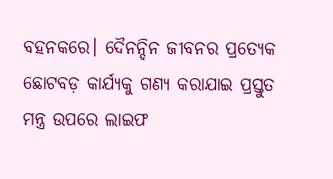ବହନକରେ। ଦୈନନ୍ଦିନ ଜୀବନର ପ୍ରତ୍ୟେକ ଛୋଟବଡ଼ କାର୍ଯ୍ୟକୁ ଗଣ୍ୟ କରାଯାଇ ପ୍ରସ୍ତୁତ ମନ୍ତ୍ର ଉପରେ ଲାଇଫ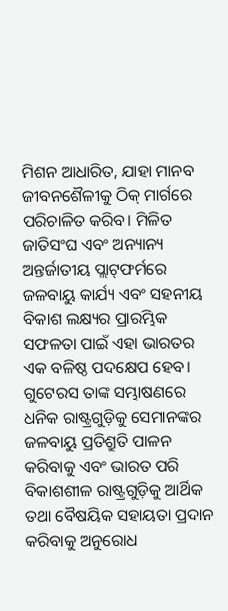ମିଶନ ଆଧାରିତ, ଯାହା ମାନବ ଜୀବନଶୈଳୀକୁ ଠିକ୍‌ ମାର୍ଗରେ ପରିଚାଳିତ କରିବ। ମିଳିତ ଜାତିସଂଘ ଏବଂ ଅନ୍ୟାନ୍ୟ ଅନ୍ତର୍ଜାତୀୟ ପ୍ଲାଟ୍‌ଫର୍ମରେ ଜଳବାୟୁ କାର୍ଯ୍ୟ ଏବଂ ସହନୀୟ ବିକାଶ ଲକ୍ଷ୍ୟର ପ୍ରାରମ୍ଭିକ ସଫଳତା ପାଇଁ ଏହା ଭାରତର ଏକ ବଳିଷ୍ଠ ପଦକ୍ଷେପ ହେବ। ଗୁଟେରସ ତାଙ୍କ ସମ୍ଭାଷଣରେ ଧନିକ ରାଷ୍ଟ୍ରଗୁଡ଼ିକୁ ସେମାନଙ୍କର ଜଳବାୟୁ ପ୍ରତିଶ୍ରୁତି ପାଳନ କରିବାକୁ ଏବଂ ଭାରତ ପରି ବିକାଶଶୀଳ ରାଷ୍ଟ୍ରଗୁଡ଼ିକୁ ଆର୍ଥିକ ତଥା ବୈଷୟିକ ସହାୟତା ପ୍ରଦାନ କରିବାକୁ ଅନୁରୋଧ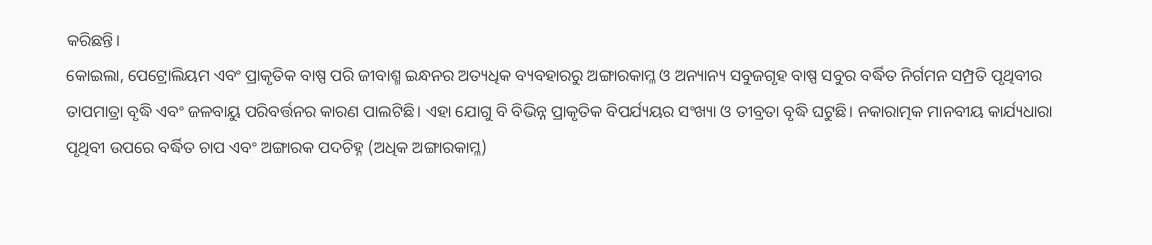କରିଛନ୍ତି।
କୋଇଲା, ପେଟ୍ରୋଲିୟମ ଏବଂ ପ୍ରାକୃତିକ ବାଷ୍ପ ପରି ଜୀବାଶ୍ମ ଇନ୍ଧନର ଅତ୍ୟଧିକ ବ୍ୟବହାରରୁ ଅଙ୍ଗାରକାମ୍ଳ ଓ ଅନ୍ୟାନ୍ୟ ସବୁଜଗୃହ ବାଷ୍ପ ସବୁର ବର୍ଦ୍ଧିତ ନିର୍ଗମନ ସମ୍ପ୍ରତି ପୃଥିବୀର ତାପମାତ୍ରା ବୃଦ୍ଧି ଏବଂ ଜଳବାୟୁ ପରିବର୍ତ୍ତନର କାରଣ ପାଲଟିଛି। ଏହା ଯୋଗୁ ବି ବିଭିନ୍ନ ପ୍ରାକୃତିକ ବିପର୍ଯ୍ୟୟର ସଂଖ୍ୟା ଓ ତୀବ୍ରତା ବୃଦ୍ଧି ଘଟୁଛି। ନକାରାତ୍ମକ ମାନବୀୟ କାର୍ଯ୍ୟଧାରା ପୃଥିବୀ ଉପରେ ବର୍ଦ୍ଧିତ ଚାପ ଏବଂ ଅଙ୍ଗାରକ ପଦଚିହ୍ନ (ଅଧିକ ଅଙ୍ଗାରକାମ୍ଳ)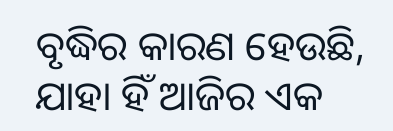ବୃଦ୍ଧିର କାରଣ ହେଉଛି, ଯାହା ହିଁ ଆଜିର ଏକ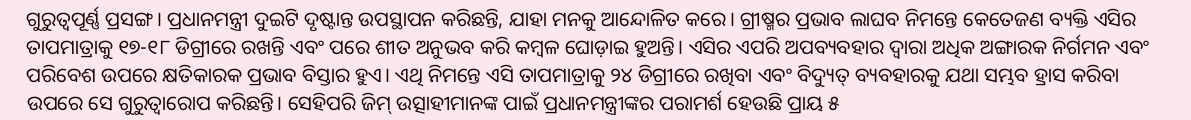ଗୁରୁତ୍ୱପୂର୍ଣ୍ଣ ପ୍ରସଙ୍ଗ। ପ୍ରଧାନମନ୍ତ୍ରୀ ଦୁଇଟି ଦୃଷ୍ଟାନ୍ତ ଉପସ୍ଥାପନ କରିଛନ୍ତି, ଯାହା ମନକୁ ଆନ୍ଦୋଳିତ କରେ। ଗ୍ରୀଷ୍ମର ପ୍ରଭାବ ଲାଘବ ନିମନ୍ତେ କେତେଜଣ ବ୍ୟକ୍ତି ଏସିର ତାପମାତ୍ରାକୁ ୧୭-୧୮ ଡିଗ୍ରୀରେ ରଖନ୍ତି ଏବଂ ପରେ ଶୀତ ଅନୁଭବ କରି କମ୍ବଳ ଘୋଡ଼ାଇ ହୁଅନ୍ତି। ଏସିର ଏପରି ଅପବ୍ୟବହାର ଦ୍ୱାରା ଅଧିକ ଅଙ୍ଗାରକ ନିର୍ଗମନ ଏବଂ ପରିବେଶ ଉପରେ କ୍ଷତିକାରକ ପ୍ରଭାବ ବିସ୍ତାର ହୁଏ। ଏଥି ନିମନ୍ତେ ଏସି ତାପମାତ୍ରାକୁ ୨୪ ଡିଗ୍ରୀରେ ରଖିବା ଏବଂ ବିଦ୍ୟୁତ୍‌ ବ୍ୟବହାରକୁ ଯଥା ସମ୍ଭବ ହ୍ରାସ କରିବା ଉପରେ ସେ ଗୁରୁତ୍ୱାରୋପ କରିଛନ୍ତି। ସେହିପରି ଜିମ୍‌ ଉତ୍ସାହୀମାନଙ୍କ ପାଇଁ ପ୍ରଧାନମନ୍ତ୍ରୀଙ୍କର ପରାମର୍ଶ ହେଉଛି ପ୍ରାୟ ୫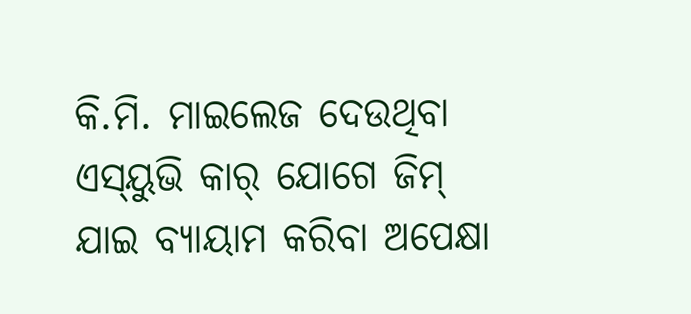କି.ମି. ମାଇଲେଜ ଦେଉଥିବା ଏସ୍‌ୟୁଭି କାର୍‌ ଯୋଗେ ଜିମ୍‌ ଯାଇ ବ୍ୟାୟାମ କରିବା ଅପେକ୍ଷା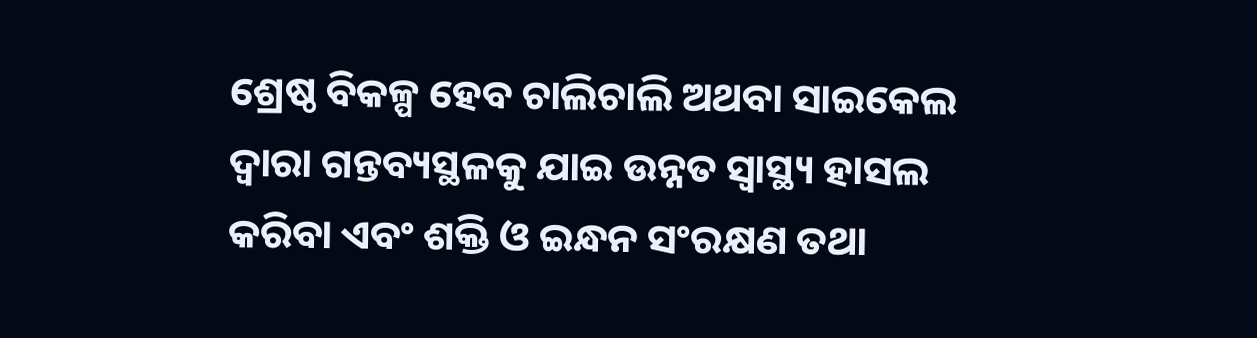ଶ୍ରେଷ୍ଠ ବିକଳ୍ପ ହେବ ଚାଲିଚାଲି ଅଥବା ସାଇକେଲ ଦ୍ୱାରା ଗନ୍ତବ୍ୟସ୍ଥଳକୁ ଯାଇ ଉନ୍ନତ ସ୍ବାସ୍ଥ୍ୟ ହାସଲ କରିବା ଏବଂ ଶକ୍ତି ଓ ଇନ୍ଧନ ସଂରକ୍ଷଣ ତଥା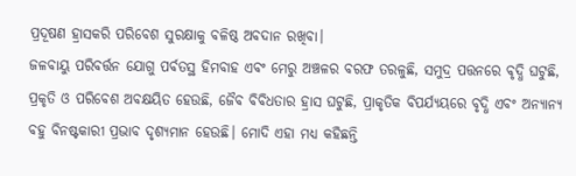ପ୍ରଦୂଷଣ ହ୍ରାସକରି ପରିବେଶ ସୁରକ୍ଷାକୁ ବଳିଷ୍ଠ ଅବଦାନ ରଖିବା।
ଜଳବାୟୁ ପରିବର୍ତ୍ତନ ଯୋଗୁ ପର୍ବତସ୍ଥ ହିମବାହ ଏବଂ ମେରୁ ଅଞ୍ଚଳର ବରଫ ତରଳୁଛି, ସମୁଦ୍ର ପତ୍ତନରେ ବୃଦ୍ଧି ଘଟୁଛି, ପ୍ରକୃତି ଓ ପରିବେଶ ଅବକ୍ଷୟିତ ହେଉଛି, ଜୈବ ବିବିଧତାର ହ୍ରାସ ଘଟୁଛି, ପ୍ରାକୃତିକ ବିପର୍ଯ୍ୟୟରେ ବୃଦ୍ଧି ଏବଂ ଅନ୍ୟାନ୍ୟ ବହୁ ବିନଷ୍ଟକାରୀ ପ୍ରଭାବ ଦୃଶ୍ୟମାନ ହେଉଛି। ମୋଦି ଏହା ମଧ୍ୟ କହିଛନ୍ତି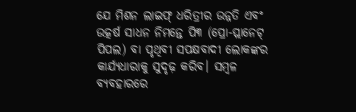ଯେ ମିଶନ ଲାଇଫ୍‌ ଧରିତ୍ରୀର ଉନ୍ନତି ଏବଂ ଉତ୍କର୍ଷ ସାଧନ ନିମନ୍ତେ ପି୩ (ପ୍ରୋ-ପ୍ଲାନେଟ୍‌ ପିପଲ) ବା ପୃଥିବୀ ସପକ୍ଷବାଦୀ ଲୋକଙ୍କର କାର୍ଯ୍ୟଧାରାକୁ ସୁଦୃଢ଼ କରିବ। ସମ୍ବଳ ବ୍ୟବହାରରେ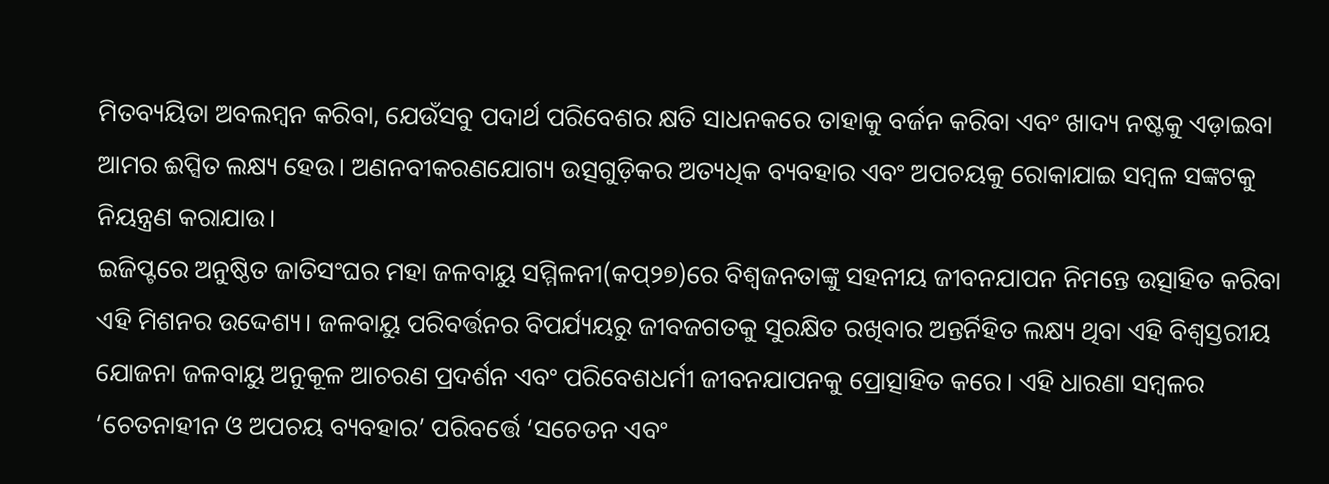ମିତବ୍ୟୟିତା ଅବଲମ୍ବନ କରିବା, ଯେଉଁସବୁ ପଦାର୍ଥ ପରିବେଶର କ୍ଷତି ସାଧନକରେ ତାହାକୁ ବର୍ଜନ କରିବା ଏବଂ ଖାଦ୍ୟ ନଷ୍ଟକୁ ଏଡ଼ାଇବା ଆମର ଈପ୍ସିତ ଲକ୍ଷ୍ୟ ହେଉ। ଅଣନବୀକରଣଯୋଗ୍ୟ ଉତ୍ସଗୁଡ଼ିକର ଅତ୍ୟଧିକ ବ୍ୟବହାର ଏବଂ ଅପଚୟକୁ ରୋକାଯାଇ ସମ୍ବଳ ସଙ୍କଟକୁ ନିୟନ୍ତ୍ରଣ କରାଯାଉ।
ଇଜିପ୍ଟରେ ଅନୁଷ୍ଠିତ ଜାତିସଂଘର ମହା ଜଳବାୟୁ ସମ୍ମିଳନୀ(କପ୍‌୨୭)ରେ ବିଶ୍ୱଜନତାଙ୍କୁ ସହନୀୟ ଜୀବନଯାପନ ନିମନ୍ତେ ଉତ୍ସାହିତ କରିବା ଏହି ମିଶନର ଉଦ୍ଦେଶ୍ୟ। ଜଳବାୟୁ ପରିବର୍ତ୍ତନର ବିପର୍ଯ୍ୟୟରୁ ଜୀବଜଗତକୁ ସୁରକ୍ଷିତ ରଖିବାର ଅନ୍ତର୍ନିହିତ ଲକ୍ଷ୍ୟ ଥିବା ଏହି ବିଶ୍ୱସ୍ତରୀୟ ଯୋଜନା ଜଳବାୟୁ ଅନୁକୂଳ ଆଚରଣ ପ୍ରଦର୍ଶନ ଏବଂ ପରିବେଶଧର୍ମୀ ଜୀବନଯାପନକୁ ପ୍ରୋତ୍ସାହିତ କରେ। ଏହି ଧାରଣା ସମ୍ବଳର ‘ଚେତନାହୀନ ଓ ଅପଚୟ ବ୍ୟବହାର’ ପରିବର୍ତ୍ତେ ‘ସଚେତନ ଏବଂ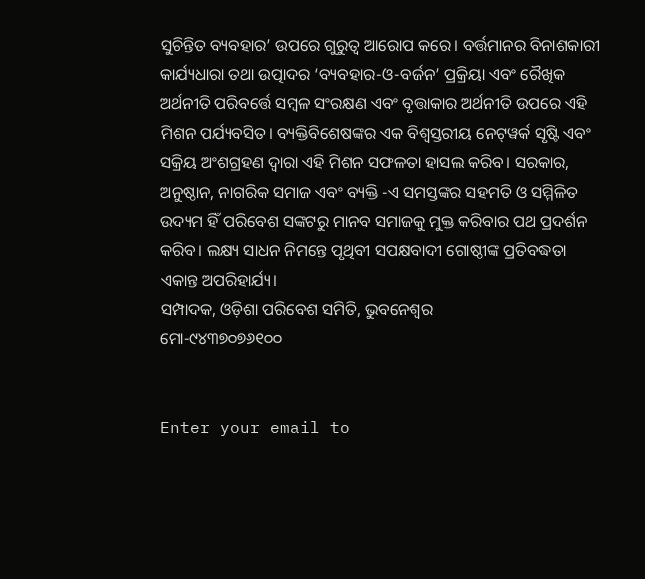ସୁଚିନ୍ତିତ ବ୍ୟବହାର’ ଉପରେ ଗୁରୁତ୍ୱ ଆରୋପ କରେ। ବର୍ତ୍ତମାନର ବିନାଶକାରୀ କାର୍ଯ୍ୟଧାରା ତଥା ଉତ୍ପାଦର ‘ବ୍ୟବହାର-ଓ-ବର୍ଜନ’ ପ୍ରକ୍ରିୟା ଏବଂ ରୈଖିକ ଅର୍ଥନୀତି ପରିବର୍ତ୍ତେ ସମ୍ବଳ ସଂରକ୍ଷଣ ଏବଂ ବୃତ୍ତାକାର ଅର୍ଥନୀତି ଉପରେ ଏହି ମିଶନ ପର୍ଯ୍ୟବସିତ। ବ୍ୟକ୍ତିବିଶେଷଙ୍କର ଏକ ବିଶ୍ୱସ୍ତରୀୟ ନେଟ୍‌ୱର୍କ ସୃଷ୍ଟି ଏବଂ ସକ୍ରିୟ ଅଂଶଗ୍ରହଣ ଦ୍ୱାରା ଏହି ମିଶନ ସଫଳତା ହାସଲ କରିବ। ସରକାର, ଅନୁଷ୍ଠାନ, ନାଗରିକ ସମାଜ ଏବଂ ବ୍ୟକ୍ତି -ଏ ସମସ୍ତଙ୍କର ସହମତି ଓ ସମ୍ମିଳିତ ଉଦ୍ୟମ ହିଁ ପରିବେଶ ସଙ୍କଟରୁ ମାନବ ସମାଜକୁ ମୁକ୍ତ କରିବାର ପଥ ପ୍ରଦର୍ଶନ କରିବ। ଲକ୍ଷ୍ୟ ସାଧନ ନିମନ୍ତେ ପୃଥିବୀ ସପକ୍ଷବାଦୀ ଗୋଷ୍ଠୀଙ୍କ ପ୍ରତିବଦ୍ଧତା ଏକାନ୍ତ ଅପରିହାର୍ଯ୍ୟ।
ସମ୍ପାଦକ, ଓଡ଼ିଶା ପରିବେଶ ସମିତି, ଭୁବନେଶ୍ୱର
ମୋ-୯୪୩୭୦୭୬୧୦୦


Enter your email to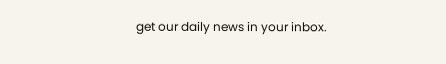get our daily news in your inbox.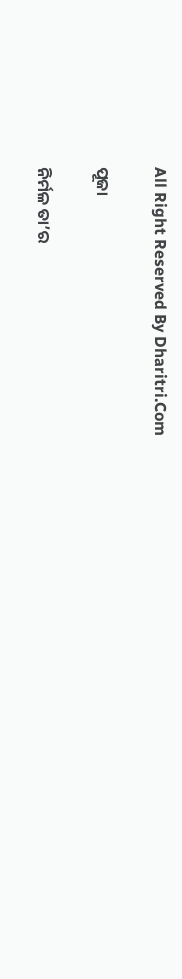All Right Reserved By Dharitri.Com

ପୂଜା

ନିର୍ମଳ ତା’ର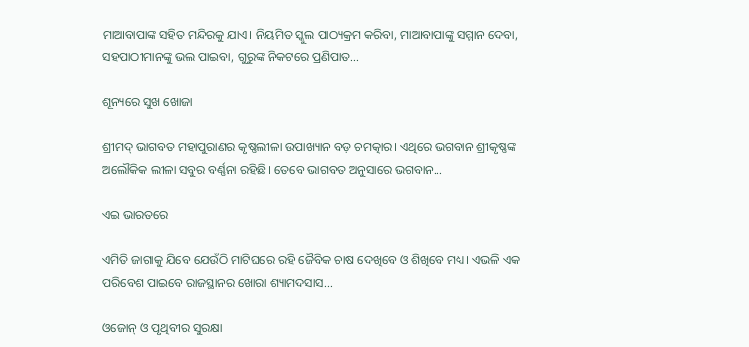ମାଆବାପାଙ୍କ ସହିତ ମନ୍ଦିରକୁ ଯାଏ। ନିୟମିତ ସ୍କୁଲ ପାଠ୍ୟକ୍ରମ କରିବା, ମାଆବାପାଙ୍କୁ ସମ୍ମାନ ଦେବା, ସହପାଠୀମାନଙ୍କୁ ଭଲ ପାଇବା, ଗୁରୁଙ୍କ ନିକଟରେ ପ୍ରଣିପାତ...

ଶୂନ୍ୟରେ ସୁଖ ଖୋଜା

ଶ୍ରୀମଦ୍‌ ଭାଗବତ ମହାପୁରାଣର କୃଷ୍ଣଲୀଳା ଉପାଖ୍ୟାନ ବଡ଼ ଚମତ୍କାର। ଏଥିରେ ଭଗବାନ ଶ୍ରୀକୃଷ୍ଣଙ୍କ ଅଲୌକିକ ଲୀଳା ସବୁର ବର୍ଣ୍ଣନା ରହିଛି। ତେବେ ଭାଗବତ ଅନୁସାରେ ଭଗବାନ...

ଏଇ ଭାରତରେ

ଏମିତି ଜାଗାକୁ ଯିବେ ଯେଉଁଠି ମାଟିଘରେ ରହି ଜୈବିକ ଚାଷ ଦେଖିବେ ଓ ଶିଖିବେ ମଧ୍ୟ। ଏଭଳି ଏକ ପରିବେଶ ପାଇବେ ରାଜସ୍ଥାନର ଖୋରା ଶ୍ୟାମଦସାସ...

ଓଜୋନ୍‌ ଓ ପୃଥିବୀର ସୁରକ୍ଷା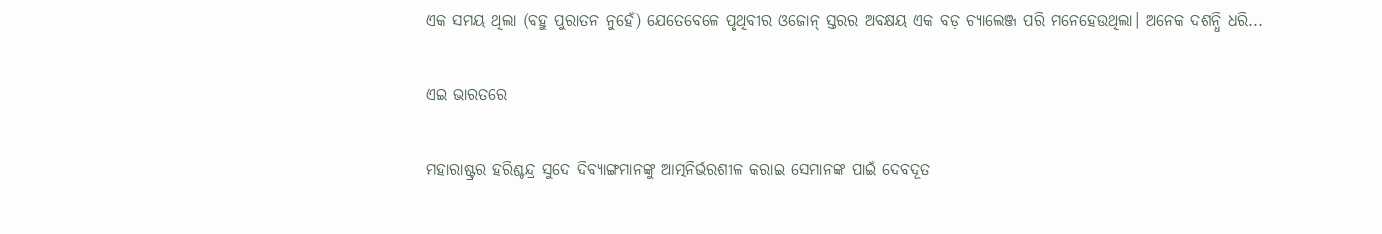ଏକ ସମୟ ଥିଲା (ବହୁ ପୁରାତନ ନୁହେଁ) ଯେତେବେଳେ ପୃଥିବୀର ଓଜୋନ୍‌ ସ୍ତରର ଅବକ୍ଷୟ ଏକ ବଡ଼ ଚ୍ୟାଲେଞ୍ଜ ପରି ମନେହେଉଥିଲା। ଅନେକ ଦଶନ୍ଧି ଧରି...

ଏଇ ଭାରତରେ

ମହାରାଷ୍ଟ୍ରର ହରିଶ୍ଚନ୍ଦ୍ର ସୁଦେ ଦିବ୍ୟାଙ୍ଗମାନଙ୍କୁ ଆତ୍ମନିର୍ଭରଶୀଳ କରାଇ ସେମାନଙ୍କ ପାଇଁ ଦେବଦୂତ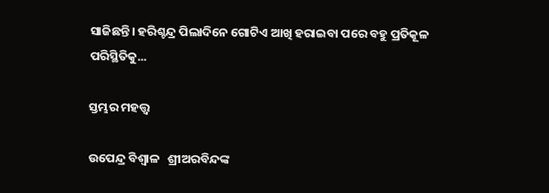ସାଜିଛନ୍ତି। ହରିଶ୍ଚନ୍ଦ୍ର ପିଲାଦିନେ ଗୋଟିଏ ଆଖି ହରାଇବା ପରେ ବହୁ ପ୍ରତିକୂଳ ପରିସ୍ଥିତିକୁ...

ସ୍ତମ୍ଭର ମହତ୍ତ୍ୱ

ଉପେନ୍ଦ୍ର ବିଶ୍ୱାଳ   ଶ୍ରୀଅରବିନ୍ଦଙ୍କ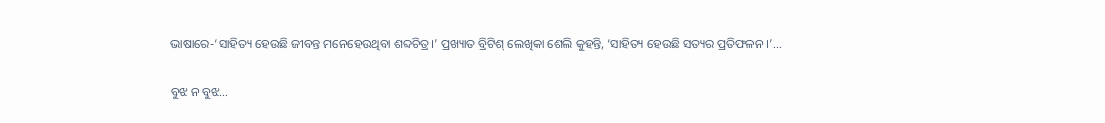ଭାଷାରେ-‘ସାହିତ୍ୟ ହେଉଛି ଜୀବନ୍ତ ମନେହେଉଥିବା ଶବ୍ଦଚିତ୍ର।’ ପ୍ରଖ୍ୟାତ ବ୍ରିଟିଶ୍‌ ଲେଖିକା ଶେଲି କୁହନ୍ତି, ‘ସାହିତ୍ୟ ହେଉଛି ସତ୍ୟର ପ୍ରତିଫଳନ ।’...

ବୁଝ ନ ବୁଝ…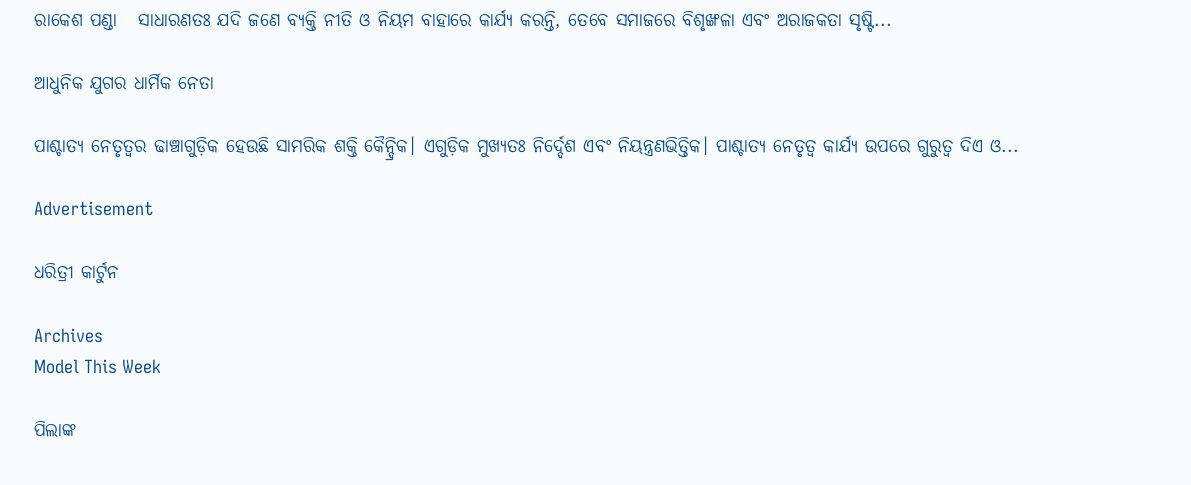ରାକେଶ ପଣ୍ଡା   ସାଧାରଣତଃ ଯଦି ଜଣେ ବ୍ୟକ୍ତି ନୀତି ଓ ନିୟମ ବାହାରେ କାର୍ଯ୍ୟ କରନ୍ତି, ତେବେ ସମାଜରେ ବିଶୃଙ୍ଖଳା ଏବଂ ଅରାଜକତା ସୃଷ୍ଟି...

ଆଧୁନିକ ଯୁଗର ଧାର୍ମିକ ନେତା

ପାଶ୍ଚାତ୍ୟ ନେତୃତ୍ୱର ଢାଞ୍ଚାଗୁଡ଼ିକ ହେଉଛି ସାମରିକ ଶକ୍ତି କୈନ୍ଦ୍ରିକ। ଏଗୁଡ଼ିକ ମୁଖ୍ୟତଃ ନିର୍ଦ୍ଦେଶ ଏବଂ ନିୟନ୍ତ୍ରଣଭିତ୍ତିକ। ପାଶ୍ଚାତ୍ୟ ନେତୃତ୍ୱ କାର୍ଯ୍ୟ ଉପରେ ଗୁରୁତ୍ୱ ଦିଏ ଓ...

Advertisement

ଧରିତ୍ରୀ କାର୍ଟୁନ

Archives
Model This Week

ପିଲାଙ୍କ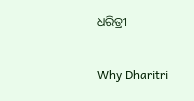ଧରିତ୍ରୀ

Why Dharitri